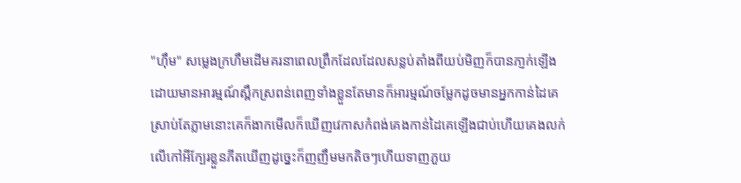"ហ៊ឹម" សម្លេងក្រហឹមដើមគរនាពេលព្រឹកដែលដែលសន្លប់តាំងពីយប់មិញក៏បានភា្ញក់ឡើងដោយមានអារម្មណ៍ស្ពឹកស្រពន់ពេញទាំងខ្លួនតែមានក៏អារម្មណ៍ចម្លែកដូចមានអ្នកកាន់ដៃគេស្រាប់តែភ្លាមនោះគេក៏ងាកមើលក៏ឃើញវេកាសកំពង់គេងកាន់ដៃគេឡើងជាប់ហេីយគេងលក់លើកៅអីក្បែរខ្លួនភីតឃើញដូច្នេះក៏ញញឹមមកតិចៗហេីយទាញភួយ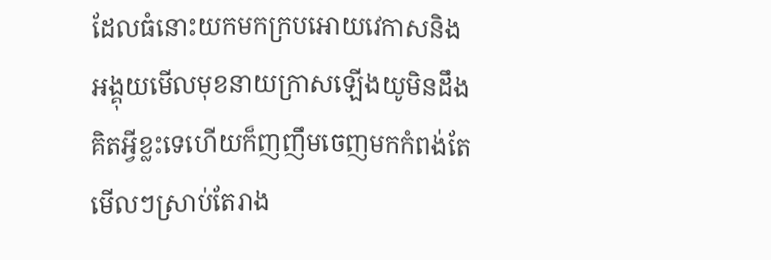ដែលធំនោះយកមកក្របអោយវេកាសនិងអង្គុយមើលមុខនាយក្រាសឡើងយូមិនដឹងគិតអ្វីខ្លះទេហេីយក៏ញញឹមចេញមកកំពង់តែមើលៗស្រាប់តែរាង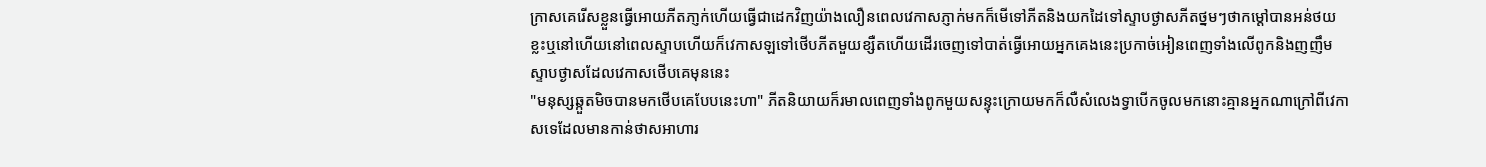ក្រាសគេរើសខ្លួនធ្វើអោយភីតភា្ញក់ហេីយធ្វើជាដេកវិញយ៉ាងលឿនពេលវេកាសភ្ញាក់មកក៏មើទៅភីតនិងយកដៃទៅស្ទាបថ្ងាសភីតថ្នមៗថាកម្ដៅបានអន់ថយខ្លះឬនៅហើយនៅពេលស្ទាបហេីយក៏វេកាសឡទៅថើបភីតមួយខ្សឺតហេីយដើរចេញទៅបាត់ធ្វើអោយអ្នកគេងនេះប្រកាច់អៀនពេញទាំងលើពូកនិងញញឹមស្ទាបថ្ងាសដែលវេកាសថើបគេមុននេះ
"មនុស្សឆ្កួតមិចបានមកថើបគេបែបនេះហា" ភីតនិយាយក៏រមាលពេញទាំងពូកមួយសន្ទុះក្រោយមកក៏លឺសំលេងទ្វាបើកចូលមកនោះគ្មានអ្នកណាក្រៅពីវេកាសទេដែលមានកាន់ថាសអាហារ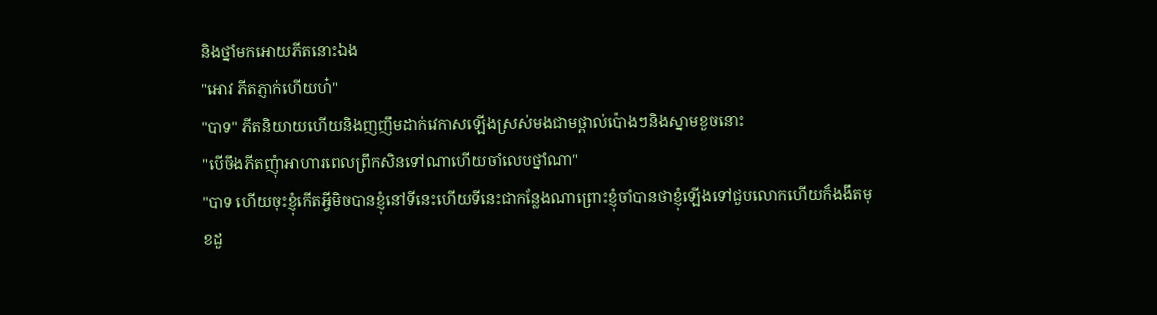និងថ្នាំមកអោយភីតនោះឯង
"អោវ ភីតភ្ញាក់ហេីយហ៎"
"បាទ" ភីតនិយាយហេីយនិងញញឹមដាក់វេកាសឡើងស្រស់មងជាមថ្ពាល់ប៉ោងៗនិងស្នាមខួចនោះ
"បើចឹងភីតញុំាអាហារពេលព្រឹកសិនទៅណាហេីយចាំលេបថ្នាំណា"
"បាទ ហេីយចុះខ្ញុំកើតអ្វីមិចបានខ្ញុំនៅទីនេះហេីយទីនេះជាកន្លែងណាព្រោះខ្ញុំចាំបានថាខ្ញុំឡើងទៅជួបលោកហើយក៏ងងឹតមុខដួ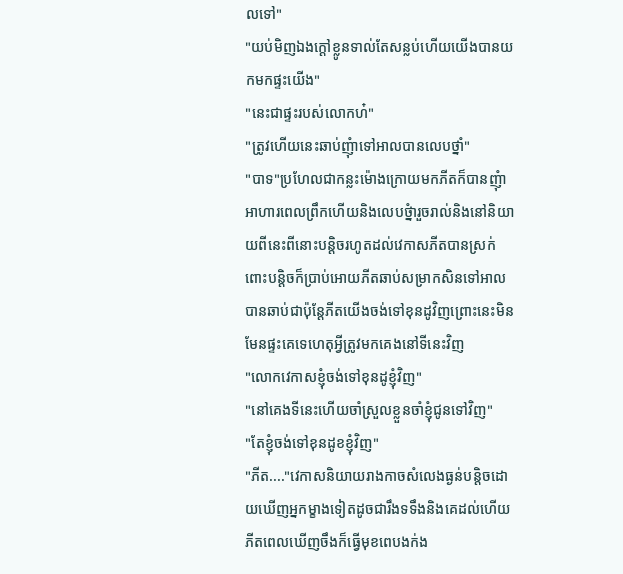លទៅ"
"យប់មិញឯងក្ដៅខ្លូនទាល់តែសន្លប់ហើយយើងបានយកមកផ្ទះយើង"
"នេះជាផ្ទះរបស់លោកហ៎"
"ត្រូវហើយនេះឆាប់ញុំាទៅអាលបានលេបថ្នាំ"
"បាទ"ប្រហែលជាកន្លះម៉ោងក្រោយមកភីតក៏បានញុំាអាហារពេលព្រឹកហើយនិងលេបថ្នំារួចរាល់និងនៅនិយាយពីនេះពីនោះបន្ដិចរហូតដល់វេកាសភីតបានស្រក់ពោះបន្ដិចក៏ប្រាប់អោយភីតឆាប់សម្រាកសិនទៅអាលបានឆាប់ជាប៉ុន្ដែភីតយើងចង់ទៅខុនដូវិញព្រោះនេះមិនមែនផ្ទះគេទេហេតុអ្វីត្រូវមកគេងនៅទីនេះវិញ
"លោកវេកាសខ្ញុំចង់ទៅខុនដូខ្ញុំវិញ"
"នៅគេងទីនេះហើយចាំស្រួលខ្លួនចាំខ្ញុំជូនទៅវិញ"
"តែខ្ញុំចង់ទៅខុនដូខខ្ញុំវិញ"
"ភីត...."វេកាសនិយាយរាងកាចសំលេងធ្ងន់បន្ដិចដោយឃើញអ្នកម្ខាងទៀតដូចជារឹងទទឹងនិងគេដល់ហើយភីតពេលឃើញចឹងក៏ធ្វើមុខពេបងក់ង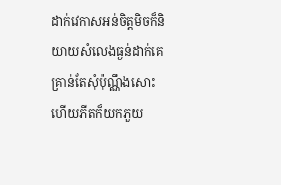ដាក់វេកាសអន់ចិត្តមិចក៏និយាយសំលេងធ្ងន់ដាក់គេគ្រាន់តែសុំប៉ុណ្ណឹងសោះហើយភីតក៏យកភួយ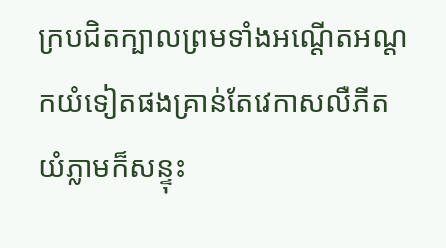ក្របជិតក្បាលព្រមទាំងអណ្ដើតអណ្ដកយំទៀតផងគ្រាន់តែវេកាសលឺភីតយំភ្លាមក៏សន្ទុះ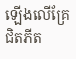ឡើងលើគ្រែជិតភីត